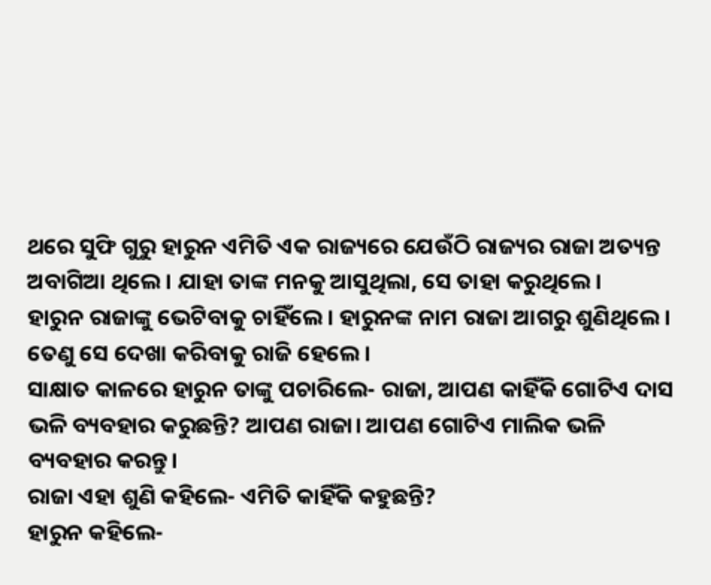ଥରେ ସୁଫି ଗୁରୁ ହାରୁନ ଏମିତି ଏକ ରାଜ୍ୟରେ ଯେଉଁଠି ରାଜ୍ୟର ରାଜା ଅତ୍ୟନ୍ତ ଅବାଗିଆ ଥିଲେ। ଯାହା ତାଙ୍କ ମନକୁ ଆସୁଥିଲା, ସେ ତାହା କରୁଥିଲେ।
ହାରୁନ ରାଜାଙ୍କୁ ଭେଟିବାକୁ ଚାହିଁଲେ। ହାରୁନଙ୍କ ନାମ ରାଜା ଆଗରୁ ଶୁଣିଥିଲେ। ତେଣୁ ସେ ଦେଖା କରିବାକୁ ରାଜି ହେଲେ।
ସାକ୍ଷାତ କାଳରେ ହାରୁନ ତାଙ୍କୁ ପଚାରିଲେ- ରାଜା, ଆପଣ କାହିଁକି ଗୋଟିଏ ଦାସ ଭଳି ବ୍ୟବହାର କରୁଛନ୍ତି? ଆପଣ ରାଜା। ଆପଣ ଗୋଟିଏ ମାଲିକ ଭଳି ବ୍ୟବହାର କରନ୍ତୁ।
ରାଜା ଏହା ଶୁଣି କହିଲେ- ଏମିତି କାହିଁକି କହୁଛନ୍ତି?
ହାରୁନ କହିଲେ-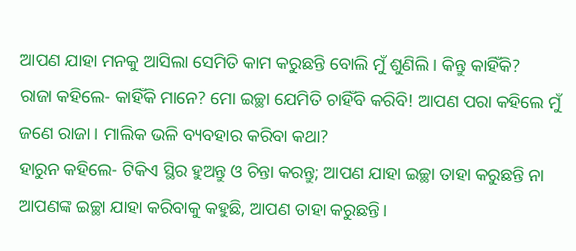ଆପଣ ଯାହା ମନକୁ ଆସିଲା ସେମିତି କାମ କରୁଛନ୍ତି ବୋଲି ମୁଁ ଶୁଣିଲି। କିନ୍ତୁ କାହିଁକି?
ରାଜା କହିଲେ- କାହିଁକି ମାନେ? ମୋ ଇଚ୍ଛା ଯେମିତି ଚାହିଁବି କରିବି! ଆପଣ ପରା କହିଲେ ମୁଁ ଜଣେ ରାଜା। ମାଲିକ ଭଳି ବ୍ୟବହାର କରିବା କଥା?
ହାରୁନ କହିଲେ- ଟିକିଏ ସ୍ଥିର ହୁଅନ୍ତୁ ଓ ଚିନ୍ତା କରନ୍ତୁ; ଆପଣ ଯାହା ଇଚ୍ଛା ତାହା କରୁଛନ୍ତି ନା ଆପଣଙ୍କ ଇଚ୍ଛା ଯାହା କରିବାକୁ କହୁଛି, ଆପଣ ତାହା କରୁଛନ୍ତି।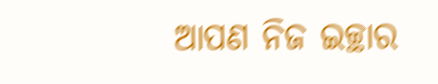ଆପଣ ନିଜ ଇଚ୍ଛାର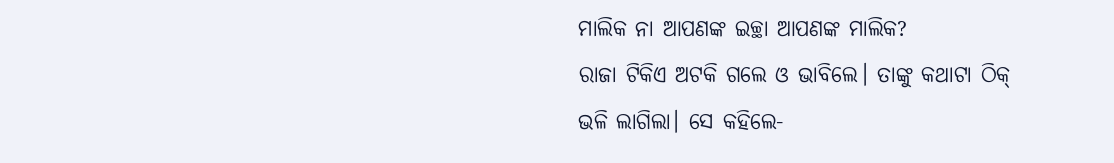ମାଲିକ ନା ଆପଣଙ୍କ ଇଚ୍ଛା ଆପଣଙ୍କ ମାଲିକ?
ରାଜା ଟିକିଏ ଅଟକି ଗଲେ ଓ ଭାବିଲେ। ତାଙ୍କୁ କଥାଟା ଠିକ୍ ଭଳି ଲାଗିଲା। ସେ କହିଲେ-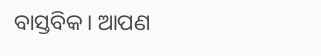ବାସ୍ତବିକ। ଆପଣ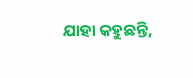ଯାହା କହୁଛନ୍ତି,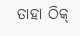ତାହା ଠିକ୍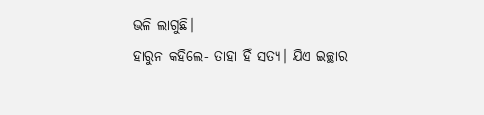ଭଳି ଲାଗୁଛି।
ହାରୁନ କହିଲେ- ତାହା ହିଁ ସତ୍ୟ। ଯିଏ ଇଚ୍ଛାର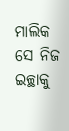ମାଲିକ ସେ ନିଜ ଇଚ୍ଛାକୁ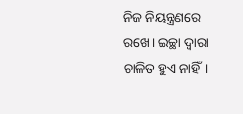ନିଜ ନିୟନ୍ତ୍ରଣରେ ରଖେ। ଇଚ୍ଛା ଦ୍ବାରା ଚାଳିତ ହୁଏ ନାହିଁ।